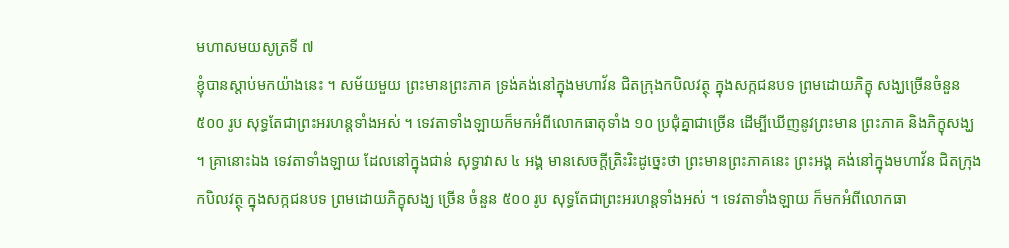មហាសមយសូត្រទី ៧
ខ្ញុំបានស្តាប់មកយ៉ាងនេះ ។ សម័យមួយ ព្រះមានព្រះភាគ ទ្រង់គង់នៅក្នុងមហាវ័ន ជិតក្រុងកបិលវត្ថុ ក្នុងសក្កជនបទ ព្រមដោយភិក្ខុ សង្ឃច្រើនចំនួន ៥០០ រូប សុទ្ធតែជាព្រះអរហន្តទាំងអស់ ។ ទេវតាទាំងឡាយក៏មកអំពីលោកធាតុទាំង ១០ ប្រជុំគ្នាជាច្រើន ដើម្បីឃើញនូវព្រះមាន ព្រះភាគ និងភិក្ខុសង្ឃ ។ គ្រានោះឯង ទេវតាទាំងឡាយ ដែលនៅក្នុងជាន់ សុទ្ធាវាស ៤ អង្គ មានសេចក្តីត្រិះរិះដូច្នេះថា ព្រះមានព្រះភាគនេះ ព្រះអង្គ គង់នៅក្នុងមហាវ័ន ជិតក្រុងកបិលវត្ថុ ក្នុងសក្កជនបទ ព្រមដោយភិក្ខុសង្ឃ ច្រើន ចំនួន ៥០០ រូប សុទ្ធតែជាព្រះអរហន្តទាំងអស់ ។ ទេវតាទាំងឡាយ ក៏មកអំពីលោកធា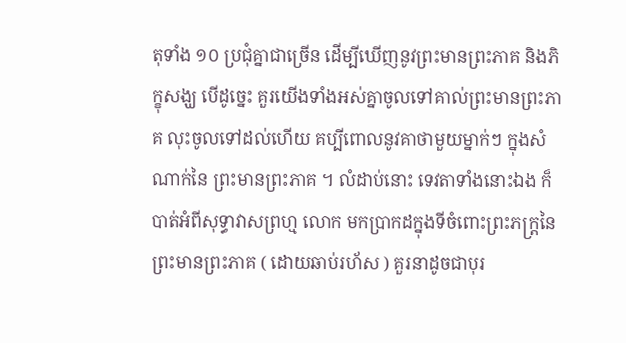តុទាំង ១០ ប្រជុំគ្នាជាច្រើន ដើម្បីឃើញនូវព្រះមានព្រះភាគ និងភិក្ខុសង្ឃ បើដូច្នេះ គួរយើងទាំងអស់គ្នាចូលទៅគាល់ព្រះមានព្រះភាគ លុះចូលទៅដល់ហើយ គប្បីពោលនូវគាថាមួយម្នាក់ៗ ក្នុងសំណាក់នៃ ព្រះមានព្រះភាគ ។ លំដាប់នោះ ទេវតាទាំងនោះឯង ក៏បាត់អំពីសុទ្ធាវាសព្រហ្ម លោក មកប្រាកដក្នុងទីចំពោះព្រះភក្ត្រនៃព្រះមានព្រះភាគ ( ដោយឆាប់រហ័ស ) គួរនាដូចជាបុរ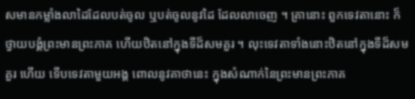សមានកម្លាំងលាដៃដែលបត់ចូល ឬបត់ចូលនូវដៃ ដែលលាចេញ ។ គ្រានោះ ពួកទេវតានោះ ក៏ថ្វាយបង្គំព្រះមានព្រះភាគ ហើយឋិតនៅក្នុងទីដ៏សមគួរ ។ លុះទេវតាទាំងនោះឋិតនៅក្នុងទីដ៏សមគួរ ហើយ ទើបទេវតាមួយអង្គ ពោលនូវគាថានេះ ក្នុងសំណាក់នៃព្រះមានព្រះភាគ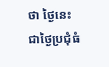ថា ថ្ងៃនេះជាថ្ងៃប្រជុំធំ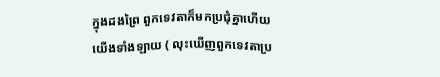ក្នុងដងព្រៃ ពួកទេវតាក៏មកប្រជុំគ្នាហើយ យើងទាំងឡាយ ( លុះឃើញពួកទេវតាប្រ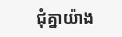ជុំគ្នាយ៉ាង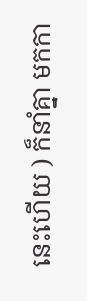នេះហើយ ) ក៏នាំគ្នា មកកា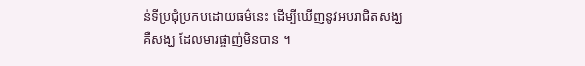ន់ទីប្រជុំប្រកបដោយធម៌នេះ ដើម្បីឃើញនូវអបរាជិតសង្ឃ គឺសង្ឃ ដែលមារផ្ចាញ់មិនបាន ។